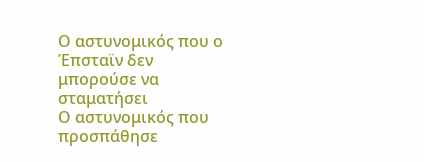Ο αστυνομικός που ο Έπσταϊν δεν μπορούσε να σταματήσει
Ο αστυνομικός που προσπάθησε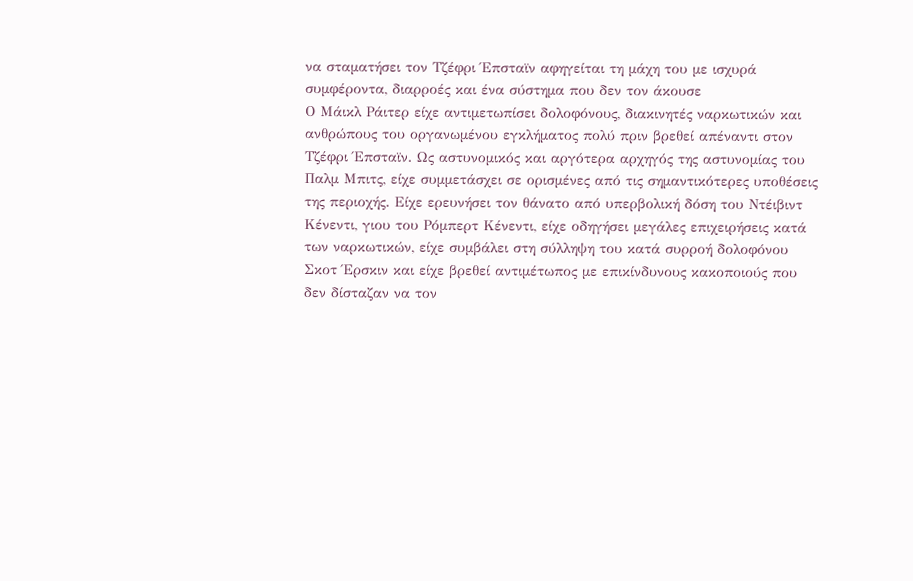να σταματήσει τον Τζέφρι Έπσταϊν αφηγείται τη μάχη του με ισχυρά συμφέροντα, διαρροές και ένα σύστημα που δεν τον άκουσε
Ο Μάικλ Ράιτερ είχε αντιμετωπίσει δολοφόνους, διακινητές ναρκωτικών και ανθρώπους του οργανωμένου εγκλήματος πολύ πριν βρεθεί απέναντι στον Τζέφρι Έπσταϊν. Ως αστυνομικός και αργότερα αρχηγός της αστυνομίας του Παλμ Μπιτς, είχε συμμετάσχει σε ορισμένες από τις σημαντικότερες υποθέσεις της περιοχής. Είχε ερευνήσει τον θάνατο από υπερβολική δόση του Ντέιβιντ Κένεντι, γιου του Ρόμπερτ Κένεντι, είχε οδηγήσει μεγάλες επιχειρήσεις κατά των ναρκωτικών, είχε συμβάλει στη σύλληψη του κατά συρροή δολοφόνου Σκοτ Έρσκιν και είχε βρεθεί αντιμέτωπος με επικίνδυνους κακοποιούς που δεν δίσταζαν να τον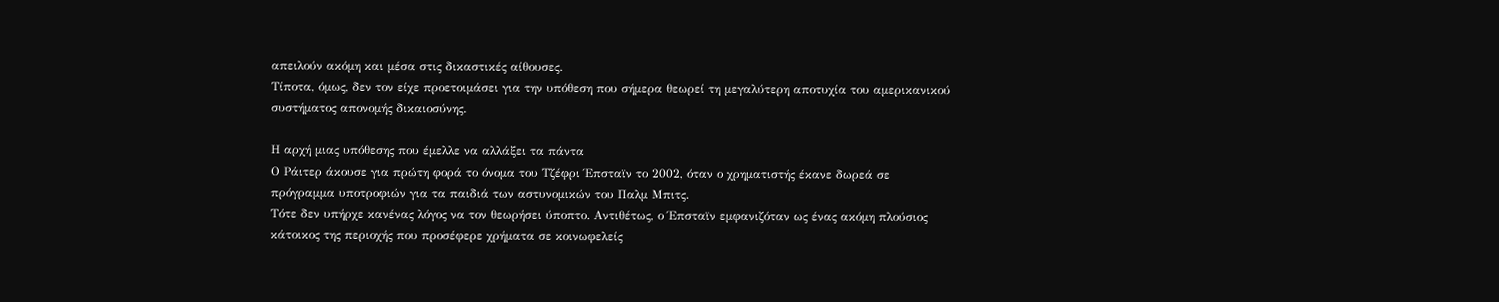απειλούν ακόμη και μέσα στις δικαστικές αίθουσες.
Τίποτα, όμως, δεν τον είχε προετοιμάσει για την υπόθεση που σήμερα θεωρεί τη μεγαλύτερη αποτυχία του αμερικανικού συστήματος απονομής δικαιοσύνης.

Η αρχή μιας υπόθεσης που έμελλε να αλλάξει τα πάντα
Ο Ράιτερ άκουσε για πρώτη φορά το όνομα του Τζέφρι Έπσταϊν το 2002, όταν ο χρηματιστής έκανε δωρεά σε πρόγραμμα υποτροφιών για τα παιδιά των αστυνομικών του Παλμ Μπιτς.
Τότε δεν υπήρχε κανένας λόγος να τον θεωρήσει ύποπτο. Αντιθέτως, ο Έπσταϊν εμφανιζόταν ως ένας ακόμη πλούσιος κάτοικος της περιοχής που προσέφερε χρήματα σε κοινωφελείς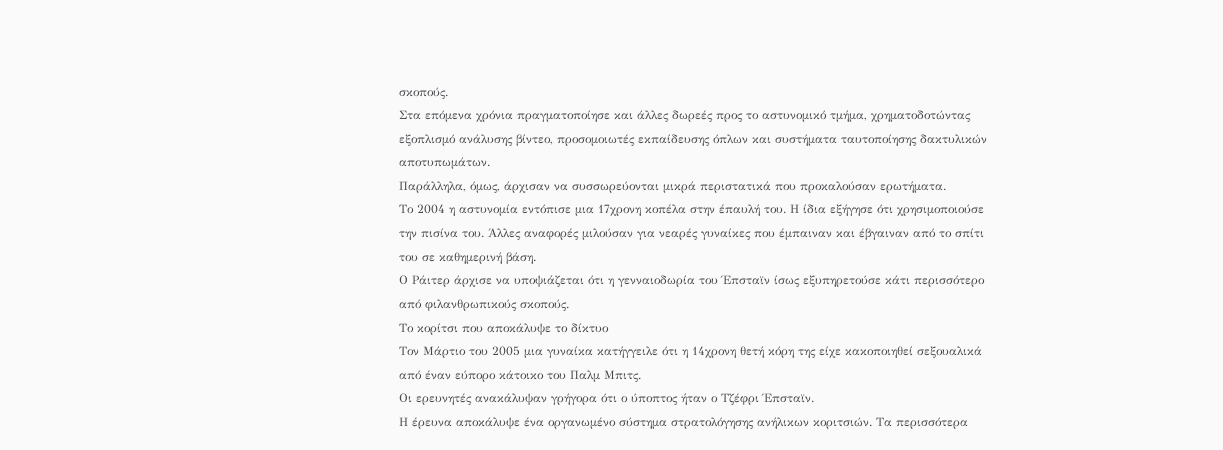σκοπούς.
Στα επόμενα χρόνια πραγματοποίησε και άλλες δωρεές προς το αστυνομικό τμήμα, χρηματοδοτώντας εξοπλισμό ανάλυσης βίντεο, προσομοιωτές εκπαίδευσης όπλων και συστήματα ταυτοποίησης δακτυλικών αποτυπωμάτων.
Παράλληλα, όμως, άρχισαν να συσσωρεύονται μικρά περιστατικά που προκαλούσαν ερωτήματα.
Το 2004 η αστυνομία εντόπισε μια 17χρονη κοπέλα στην έπαυλή του. Η ίδια εξήγησε ότι χρησιμοποιούσε την πισίνα του. Άλλες αναφορές μιλούσαν για νεαρές γυναίκες που έμπαιναν και έβγαιναν από το σπίτι του σε καθημερινή βάση.
Ο Ράιτερ άρχισε να υποψιάζεται ότι η γενναιοδωρία του Έπσταϊν ίσως εξυπηρετούσε κάτι περισσότερο από φιλανθρωπικούς σκοπούς.
Το κορίτσι που αποκάλυψε το δίκτυο
Τον Μάρτιο του 2005 μια γυναίκα κατήγγειλε ότι η 14χρονη θετή κόρη της είχε κακοποιηθεί σεξουαλικά από έναν εύπορο κάτοικο του Παλμ Μπιτς.
Οι ερευνητές ανακάλυψαν γρήγορα ότι ο ύποπτος ήταν ο Τζέφρι Έπσταϊν.
Η έρευνα αποκάλυψε ένα οργανωμένο σύστημα στρατολόγησης ανήλικων κοριτσιών. Τα περισσότερα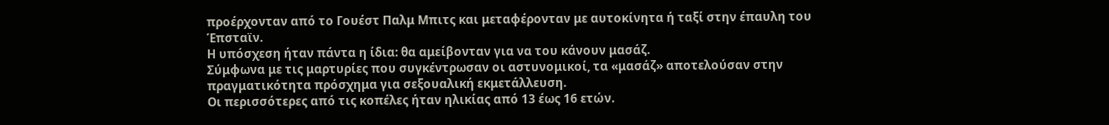προέρχονταν από το Γουέστ Παλμ Μπιτς και μεταφέρονταν με αυτοκίνητα ή ταξί στην έπαυλη του Έπσταϊν.
Η υπόσχεση ήταν πάντα η ίδια: θα αμείβονταν για να του κάνουν μασάζ.
Σύμφωνα με τις μαρτυρίες που συγκέντρωσαν οι αστυνομικοί, τα «μασάζ» αποτελούσαν στην πραγματικότητα πρόσχημα για σεξουαλική εκμετάλλευση.
Οι περισσότερες από τις κοπέλες ήταν ηλικίας από 13 έως 16 ετών.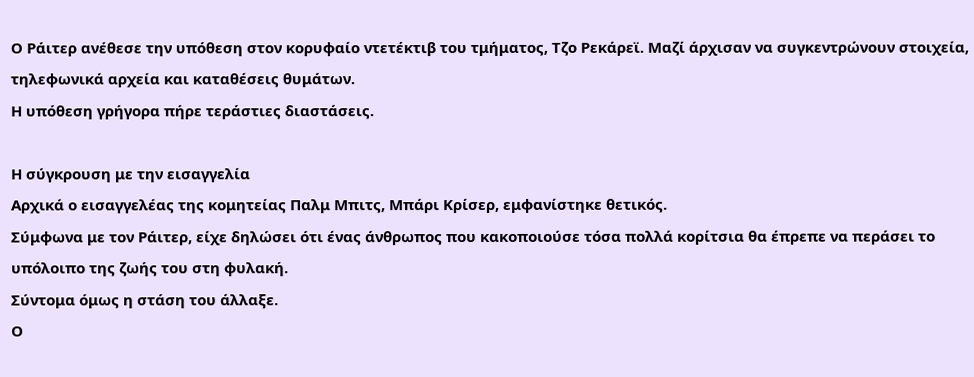Ο Ράιτερ ανέθεσε την υπόθεση στον κορυφαίο ντετέκτιβ του τμήματος, Τζο Ρεκάρεϊ. Μαζί άρχισαν να συγκεντρώνουν στοιχεία, τηλεφωνικά αρχεία και καταθέσεις θυμάτων.
Η υπόθεση γρήγορα πήρε τεράστιες διαστάσεις.

Η σύγκρουση με την εισαγγελία
Αρχικά ο εισαγγελέας της κομητείας Παλμ Μπιτς, Μπάρι Κρίσερ, εμφανίστηκε θετικός.
Σύμφωνα με τον Ράιτερ, είχε δηλώσει ότι ένας άνθρωπος που κακοποιούσε τόσα πολλά κορίτσια θα έπρεπε να περάσει το υπόλοιπο της ζωής του στη φυλακή.
Σύντομα όμως η στάση του άλλαξε.
Ο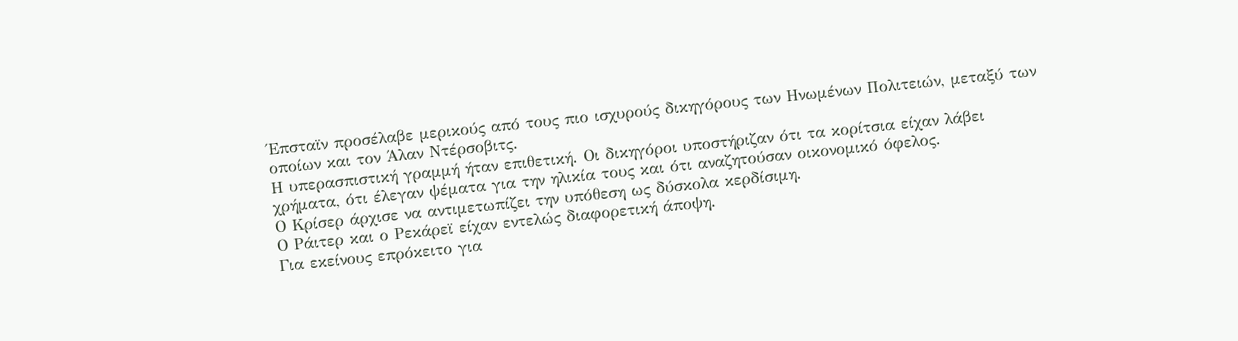Έπσταϊν προσέλαβε μερικούς από τους πιο ισχυρούς δικηγόρους των Ηνωμένων Πολιτειών, μεταξύ των οποίων και τον Άλαν Ντέρσοβιτς.
Η υπερασπιστική γραμμή ήταν επιθετική. Οι δικηγόροι υποστήριζαν ότι τα κορίτσια είχαν λάβει χρήματα, ότι έλεγαν ψέματα για την ηλικία τους και ότι αναζητούσαν οικονομικό όφελος.
Ο Κρίσερ άρχισε να αντιμετωπίζει την υπόθεση ως δύσκολα κερδίσιμη.
Ο Ράιτερ και ο Ρεκάρεϊ είχαν εντελώς διαφορετική άποψη.
Για εκείνους επρόκειτο για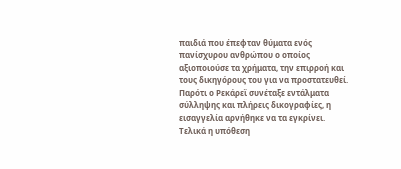παιδιά που έπεφταν θύματα ενός πανίσχυρου ανθρώπου ο οποίος αξιοποιούσε τα χρήματα, την επιρροή και τους δικηγόρους του για να προστατευθεί.
Παρότι ο Ρεκάρεϊ συνέταξε εντάλματα σύλληψης και πλήρεις δικογραφίες, η εισαγγελία αρνήθηκε να τα εγκρίνει.
Τελικά η υπόθεση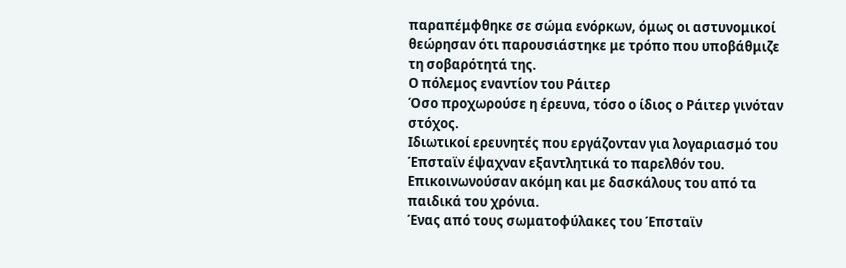παραπέμφθηκε σε σώμα ενόρκων, όμως οι αστυνομικοί θεώρησαν ότι παρουσιάστηκε με τρόπο που υποβάθμιζε τη σοβαρότητά της.
Ο πόλεμος εναντίον του Ράιτερ
Όσο προχωρούσε η έρευνα, τόσο ο ίδιος ο Ράιτερ γινόταν στόχος.
Ιδιωτικοί ερευνητές που εργάζονταν για λογαριασμό του Έπσταϊν έψαχναν εξαντλητικά το παρελθόν του. Επικοινωνούσαν ακόμη και με δασκάλους του από τα παιδικά του χρόνια.
Ένας από τους σωματοφύλακες του Έπσταϊν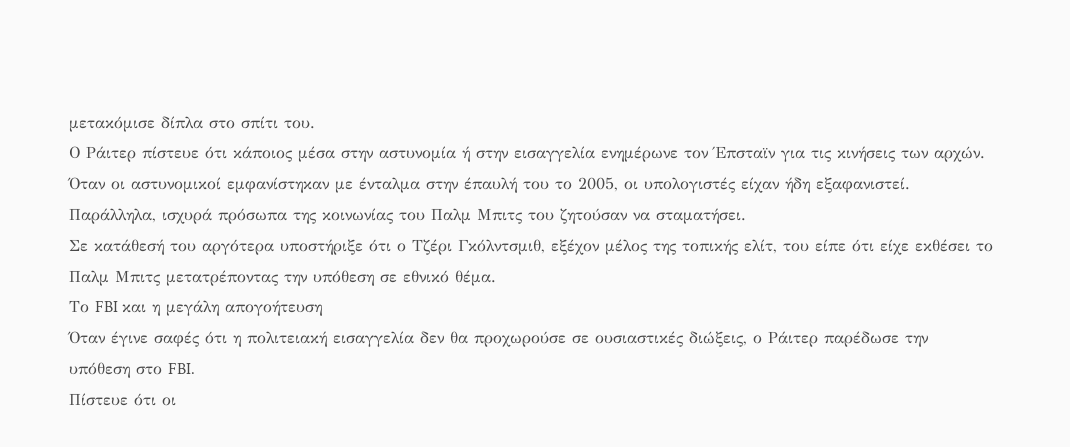μετακόμισε δίπλα στο σπίτι του.
Ο Ράιτερ πίστευε ότι κάποιος μέσα στην αστυνομία ή στην εισαγγελία ενημέρωνε τον Έπσταϊν για τις κινήσεις των αρχών. Όταν οι αστυνομικοί εμφανίστηκαν με ένταλμα στην έπαυλή του το 2005, οι υπολογιστές είχαν ήδη εξαφανιστεί.
Παράλληλα, ισχυρά πρόσωπα της κοινωνίας του Παλμ Μπιτς του ζητούσαν να σταματήσει.
Σε κατάθεσή του αργότερα υποστήριξε ότι ο Τζέρι Γκόλντσμιθ, εξέχον μέλος της τοπικής ελίτ, του είπε ότι είχε εκθέσει το Παλμ Μπιτς μετατρέποντας την υπόθεση σε εθνικό θέμα.
Το FBI και η μεγάλη απογοήτευση
Όταν έγινε σαφές ότι η πολιτειακή εισαγγελία δεν θα προχωρούσε σε ουσιαστικές διώξεις, ο Ράιτερ παρέδωσε την υπόθεση στο FBI.
Πίστευε ότι οι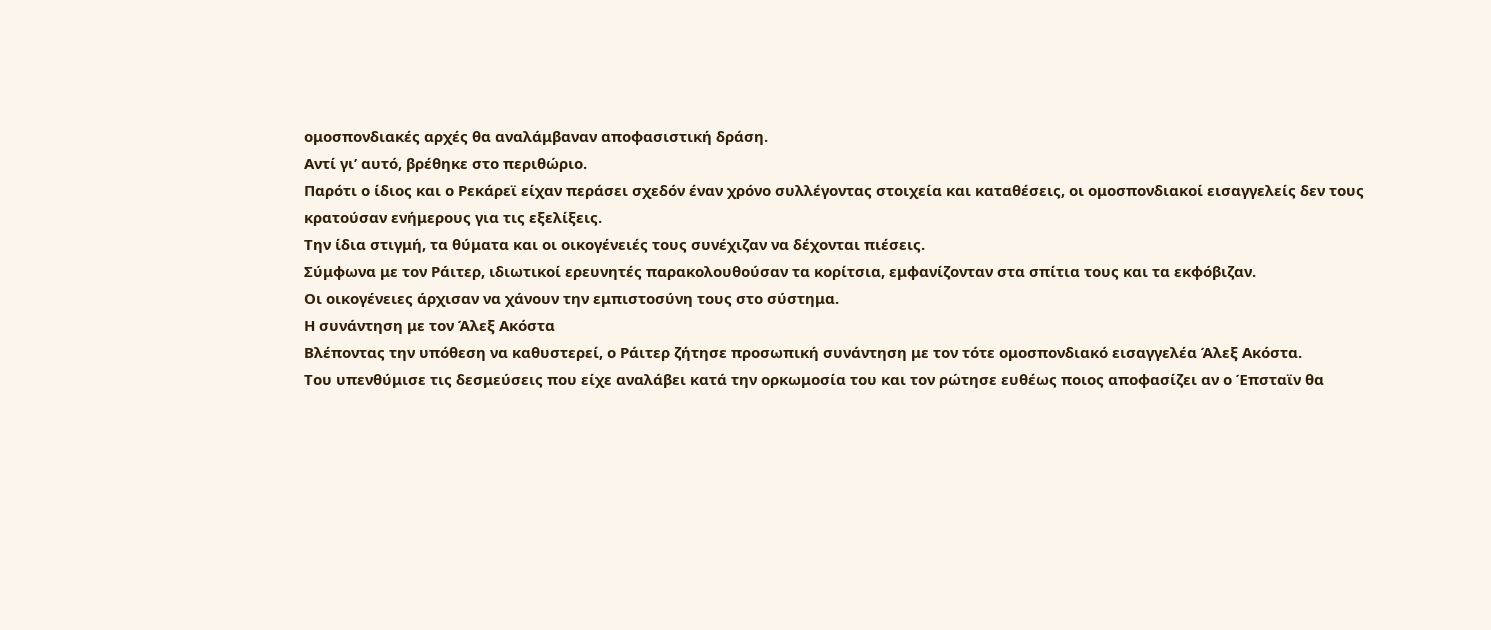ομοσπονδιακές αρχές θα αναλάμβαναν αποφασιστική δράση.
Αντί γι’ αυτό, βρέθηκε στο περιθώριο.
Παρότι ο ίδιος και ο Ρεκάρεϊ είχαν περάσει σχεδόν έναν χρόνο συλλέγοντας στοιχεία και καταθέσεις, οι ομοσπονδιακοί εισαγγελείς δεν τους κρατούσαν ενήμερους για τις εξελίξεις.
Την ίδια στιγμή, τα θύματα και οι οικογένειές τους συνέχιζαν να δέχονται πιέσεις.
Σύμφωνα με τον Ράιτερ, ιδιωτικοί ερευνητές παρακολουθούσαν τα κορίτσια, εμφανίζονταν στα σπίτια τους και τα εκφόβιζαν.
Οι οικογένειες άρχισαν να χάνουν την εμπιστοσύνη τους στο σύστημα.
Η συνάντηση με τον Άλεξ Ακόστα
Βλέποντας την υπόθεση να καθυστερεί, ο Ράιτερ ζήτησε προσωπική συνάντηση με τον τότε ομοσπονδιακό εισαγγελέα Άλεξ Ακόστα.
Του υπενθύμισε τις δεσμεύσεις που είχε αναλάβει κατά την ορκωμοσία του και τον ρώτησε ευθέως ποιος αποφασίζει αν ο Έπσταϊν θα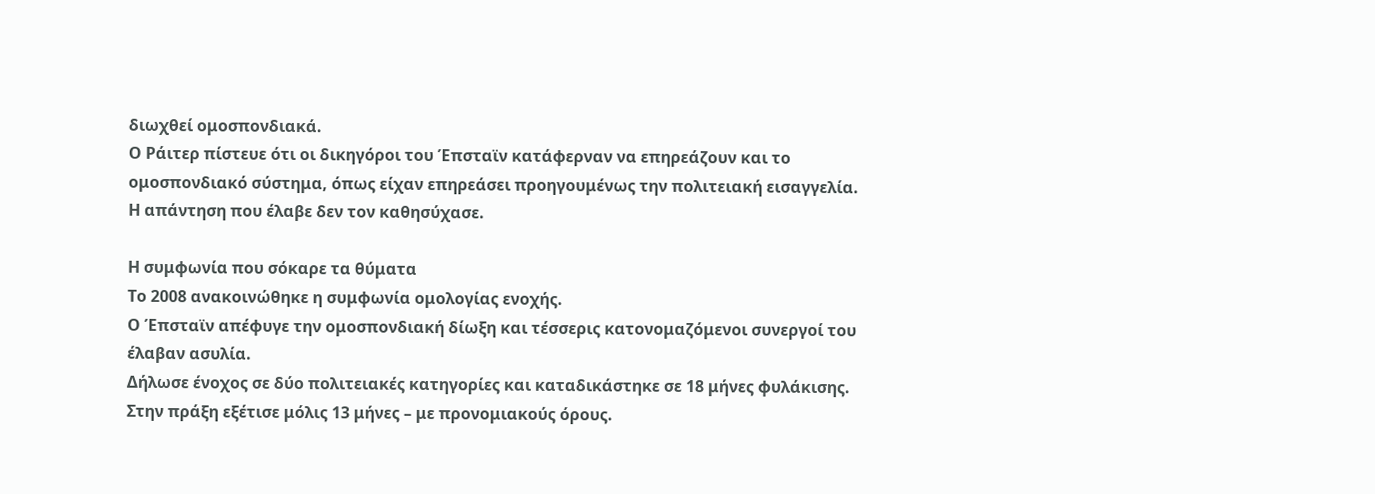διωχθεί ομοσπονδιακά.
Ο Ράιτερ πίστευε ότι οι δικηγόροι του Έπσταϊν κατάφερναν να επηρεάζουν και το ομοσπονδιακό σύστημα, όπως είχαν επηρεάσει προηγουμένως την πολιτειακή εισαγγελία.
Η απάντηση που έλαβε δεν τον καθησύχασε.

Η συμφωνία που σόκαρε τα θύματα
Το 2008 ανακοινώθηκε η συμφωνία ομολογίας ενοχής.
Ο Έπσταϊν απέφυγε την ομοσπονδιακή δίωξη και τέσσερις κατονομαζόμενοι συνεργοί του έλαβαν ασυλία.
Δήλωσε ένοχος σε δύο πολιτειακές κατηγορίες και καταδικάστηκε σε 18 μήνες φυλάκισης.
Στην πράξη εξέτισε μόλις 13 μήνες – με προνομιακούς όρους.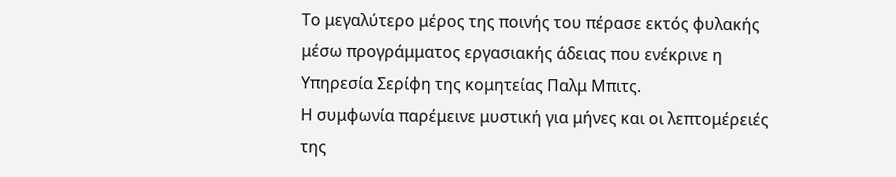Το μεγαλύτερο μέρος της ποινής του πέρασε εκτός φυλακής μέσω προγράμματος εργασιακής άδειας που ενέκρινε η Υπηρεσία Σερίφη της κομητείας Παλμ Μπιτς.
Η συμφωνία παρέμεινε μυστική για μήνες και οι λεπτομέρειές της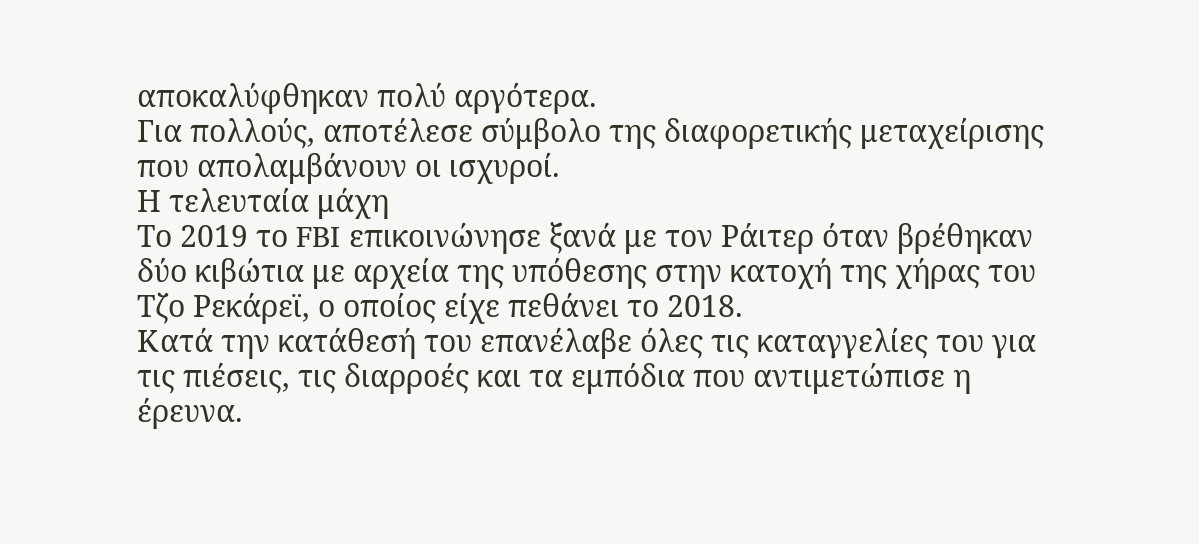αποκαλύφθηκαν πολύ αργότερα.
Για πολλούς, αποτέλεσε σύμβολο της διαφορετικής μεταχείρισης που απολαμβάνουν οι ισχυροί.
Η τελευταία μάχη
Το 2019 το FBI επικοινώνησε ξανά με τον Ράιτερ όταν βρέθηκαν δύο κιβώτια με αρχεία της υπόθεσης στην κατοχή της χήρας του Τζο Ρεκάρεϊ, ο οποίος είχε πεθάνει το 2018.
Κατά την κατάθεσή του επανέλαβε όλες τις καταγγελίες του για τις πιέσεις, τις διαρροές και τα εμπόδια που αντιμετώπισε η έρευνα.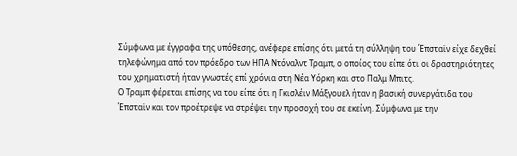Σύμφωνα με έγγραφα της υπόθεσης, ανέφερε επίσης ότι μετά τη σύλληψη του Έπσταϊν είχε δεχθεί τηλεφώνημα από τον πρόεδρο των ΗΠΑ Ντόναλντ Τραμπ, ο οποίος του είπε ότι οι δραστηριότητες του χρηματιστή ήταν γνωστές επί χρόνια στη Νέα Υόρκη και στο Παλμ Μπιτς.
Ο Τραμπ φέρεται επίσης να του είπε ότι η Γκισλέιν Μάξγουελ ήταν η βασική συνεργάτιδα του Έπσταϊν και τον προέτρεψε να στρέψει την προσοχή του σε εκείνη. Σύμφωνα με την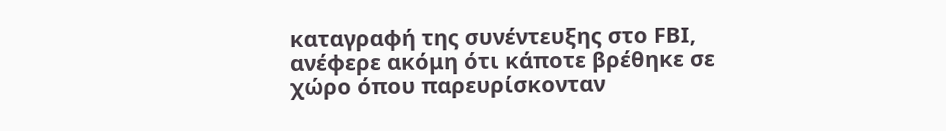καταγραφή της συνέντευξης στο FBI, ανέφερε ακόμη ότι κάποτε βρέθηκε σε χώρο όπου παρευρίσκονταν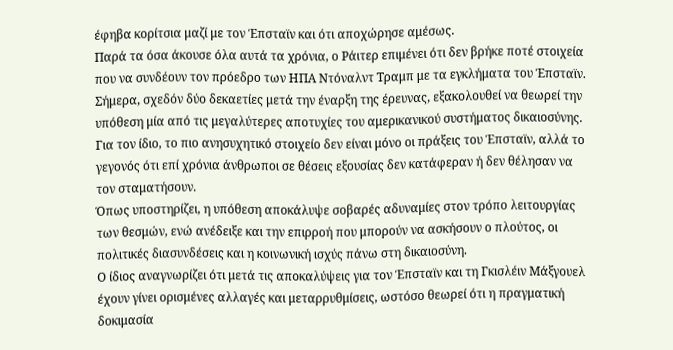έφηβα κορίτσια μαζί με τον Έπσταϊν και ότι αποχώρησε αμέσως.
Παρά τα όσα άκουσε όλα αυτά τα χρόνια, ο Ράιτερ επιμένει ότι δεν βρήκε ποτέ στοιχεία που να συνδέουν τον πρόεδρο των ΗΠΑ Ντόναλντ Τραμπ με τα εγκλήματα του Έπσταϊν.
Σήμερα, σχεδόν δύο δεκαετίες μετά την έναρξη της έρευνας, εξακολουθεί να θεωρεί την υπόθεση μία από τις μεγαλύτερες αποτυχίες του αμερικανικού συστήματος δικαιοσύνης.
Για τον ίδιο, το πιο ανησυχητικό στοιχείο δεν είναι μόνο οι πράξεις του Έπσταϊν, αλλά το γεγονός ότι επί χρόνια άνθρωποι σε θέσεις εξουσίας δεν κατάφεραν ή δεν θέλησαν να τον σταματήσουν.
Όπως υποστηρίζει, η υπόθεση αποκάλυψε σοβαρές αδυναμίες στον τρόπο λειτουργίας των θεσμών, ενώ ανέδειξε και την επιρροή που μπορούν να ασκήσουν ο πλούτος, οι πολιτικές διασυνδέσεις και η κοινωνική ισχύς πάνω στη δικαιοσύνη.
Ο ίδιος αναγνωρίζει ότι μετά τις αποκαλύψεις για τον Έπσταϊν και τη Γκισλέιν Μάξγουελ έχουν γίνει ορισμένες αλλαγές και μεταρρυθμίσεις, ωστόσο θεωρεί ότι η πραγματική δοκιμασία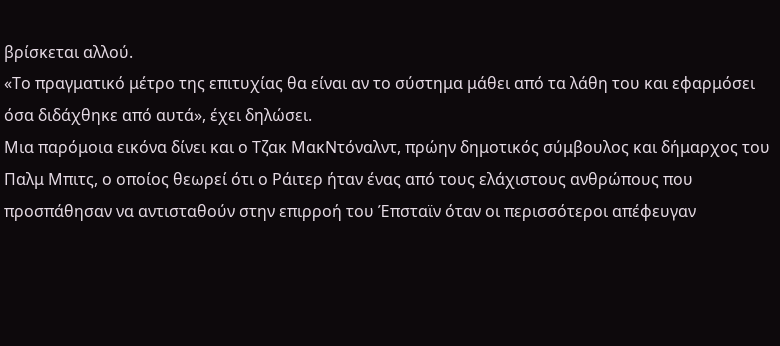βρίσκεται αλλού.
«Το πραγματικό μέτρο της επιτυχίας θα είναι αν το σύστημα μάθει από τα λάθη του και εφαρμόσει όσα διδάχθηκε από αυτά», έχει δηλώσει.
Μια παρόμοια εικόνα δίνει και ο Τζακ ΜακΝτόναλντ, πρώην δημοτικός σύμβουλος και δήμαρχος του Παλμ Μπιτς, ο οποίος θεωρεί ότι ο Ράιτερ ήταν ένας από τους ελάχιστους ανθρώπους που προσπάθησαν να αντισταθούν στην επιρροή του Έπσταϊν όταν οι περισσότεροι απέφευγαν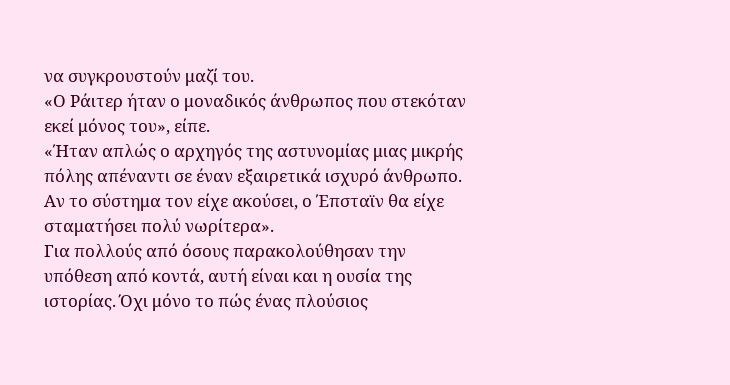να συγκρουστούν μαζί του.
«Ο Ράιτερ ήταν ο μοναδικός άνθρωπος που στεκόταν εκεί μόνος του», είπε.
«Ήταν απλώς ο αρχηγός της αστυνομίας μιας μικρής πόλης απέναντι σε έναν εξαιρετικά ισχυρό άνθρωπο. Αν το σύστημα τον είχε ακούσει, ο Έπσταϊν θα είχε σταματήσει πολύ νωρίτερα».
Για πολλούς από όσους παρακολούθησαν την υπόθεση από κοντά, αυτή είναι και η ουσία της ιστορίας. Όχι μόνο το πώς ένας πλούσιος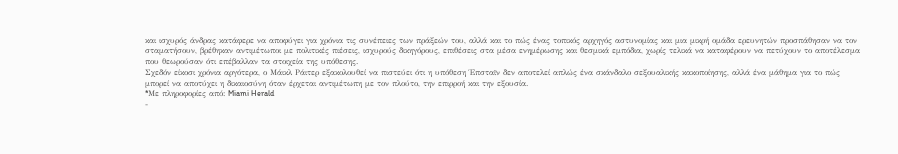και ισχυρός άνδρας κατάφερε να αποφύγει για χρόνια τις συνέπειες των πράξεών του, αλλά και το πώς ένας τοπικός αρχηγός αστυνομίας και μια μικρή ομάδα ερευνητών προσπάθησαν να τον σταματήσουν, βρέθηκαν αντιμέτωποι με πολιτικές πιέσεις, ισχυρούς δικηγόρους, επιθέσεις στα μέσα ενημέρωσης και θεσμικά εμπόδια, χωρίς τελικά να καταφέρουν να πετύχουν το αποτέλεσμα που θεωρούσαν ότι επέβαλλαν τα στοιχεία της υπόθεσης.
Σχεδόν είκοσι χρόνια αργότερα, ο Μάικλ Ράιτερ εξακολουθεί να πιστεύει ότι η υπόθεση Έπσταϊν δεν αποτελεί απλώς ένα σκάνδαλο σεξουαλικής κακοποίησης, αλλά ένα μάθημα για το πώς μπορεί να αποτύχει η δικαιοσύνη όταν έρχεται αντιμέτωπη με τον πλούτο, την επιρροή και την εξουσία.
*Mε πληροφορίες από: Miami Herald
-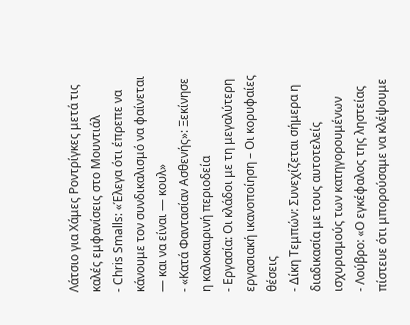Λάτσιο για Χάμες Ροντρίγκες μετά τις καλές εμφανίσεις στο Μουντιάλ
- Chris Smalls: «Έλεγα ότι έπρεπε να κάνουμε τον συνδικαλισμό να φαίνεται — και να είναι — κουλ»
- «Κατά Φαντασίαν Ασθενής»: Ξεκίνησε η καλοκαιρινή περιοδεία
- Εργασία: Οι κλάδοι με τη μεγαλύτερη εργασιακή ικανοποίηση – Οι κορυφαίες θέσεις
- Δίκη Τεμπών: Συνεχίζεται σήμερα η διαδικασία με τους αυτοτελείς ισχυρισμούς των κατηγορουμένων
- Λούβρο: «Ο εγκέφαλος της ληστείας πίστευε ότι μπορούσαμε να κλέψουμε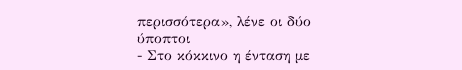περισσότερα», λένε οι δύο ύποπτοι
- Στο κόκκινο η ένταση με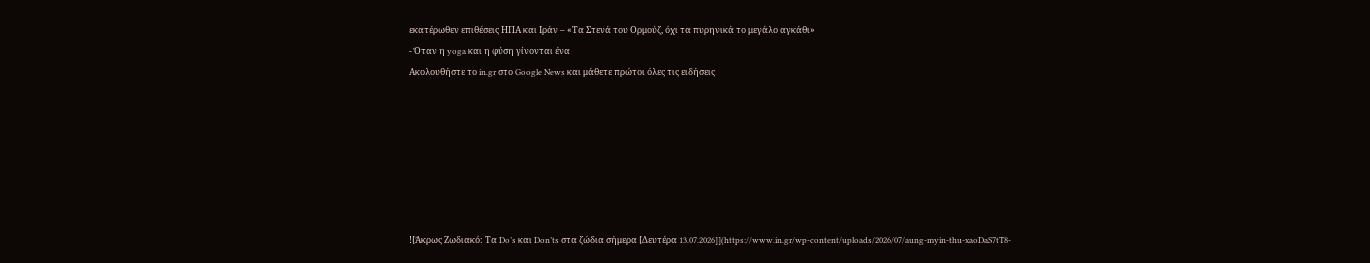εκατέρωθεν επιθέσεις ΗΠΑ και Ιράν – «Τα Στενά του Ορμούζ, όχι τα πυρηνικά το μεγάλο αγκάθι»
- Όταν η yoga και η φύση γίνονται ένα
Ακολουθήστε το in.gr στο Google News και μάθετε πρώτοι όλες τις ειδήσεις







![Άκρως Ζωδιακό: Τα Do’s και Don’ts στα ζώδια σήμερα [Δευτέρα 13.07.2026]](https://www.in.gr/wp-content/uploads/2026/07/aung-myin-thu-xaoDaS7tT8-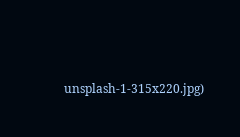unsplash-1-315x220.jpg)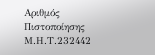Αριθμός Πιστοποίησης Μ.Η.Τ.232442